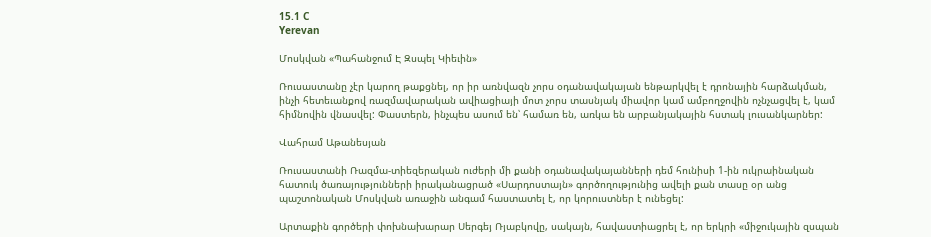15.1 C
Yerevan

Մոսկվան «Պահանջում Է Զսպել Կիեւին»

Ռուսաստանը չէր կարող թաքցնել, որ իր առնվազն չորս օդանավակայան ենթարկվել է դրոնային հարձակման, ինչի հետեւանքով ռազմավարական ավիացիայի մոտ չորս տասնյակ միավոր կամ ամբողջովին ոչնչացվել է, կամ հիմնովին վնասվել: Փաստերն, ինչպես ասում են՝ համառ են, առկա են արբանյակային հստակ լուսանկարներ:

Վահրամ Աթանեսյան

Ռուսաստանի Ռազմա-տիեզերական ուժերի մի քանի օդանավակայանների դեմ հունիսի 1‑ին ուկրաինական հատուկ ծառայությունների իրականացրած «Սարդոստայն» գործողությունից ավելի քան տասը օր անց պաշտոնական Մոսկվան առաջին անգամ հաստատել է, որ կորուստներ է ունեցել:

Արտաքին գործերի փոխնախարար Սերգեյ Ռյաբկովը, սակայն, հավաստիացրել է, որ երկրի «միջուկային զսպան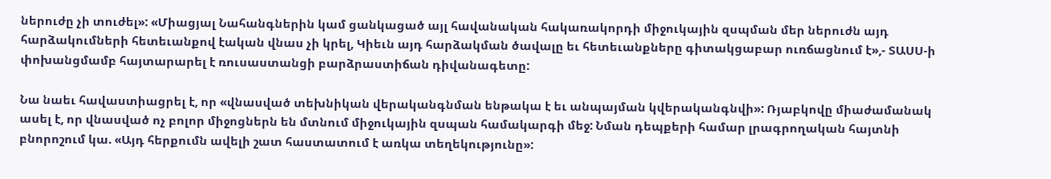ներուժը չի տուժել»: «Միացյալ Նահանգներին կամ ցանկացած այլ հավանական հակառակորդի միջուկային զսպման մեր ներուժն այդ հարձակումների հետեւանքով էական վնաս չի կրել, Կիեւն այդ հարձակման ծավալը եւ հետեւանքները գիտակցաբար ուռճացնում է»,- ՏԱՍՍ‑ի փոխանցմամբ հայտարարել է ռուսաստանցի բարձրաստիճան դիվանագետը:

Նա նաեւ հավաստիացրել է, որ «վնասված տեխնիկան վերականգնման ենթակա է եւ անպայման կվերականգնվի»: Ռյաբկովը միաժամանակ ասել է, որ վնասված ոչ բոլոր միջոցներն են մտնում միջուկային զսպան համակարգի մեջ: Նման դեպքերի համար լրագրողական հայտնի բնորոշում կա. «Այդ հերքումն ավելի շատ հաստատում է առկա տեղեկությունը»: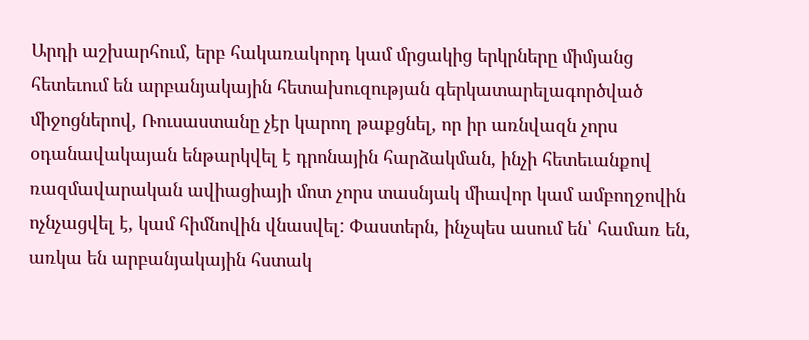Արդի աշխարհում, երբ հակառակորդ կամ մրցակից երկրները միմյանց հետեւում են արբանյակային հետախուզության գերկատարելագործված միջոցներով, Ռուսաստանը չէր կարող թաքցնել, որ իր առնվազն չորս օդանավակայան ենթարկվել է դրոնային հարձակման, ինչի հետեւանքով ռազմավարական ավիացիայի մոտ չորս տասնյակ միավոր կամ ամբողջովին ոչնչացվել է, կամ հիմնովին վնասվել: Փաստերն, ինչպես ասում են՝ համառ են, առկա են արբանյակային հստակ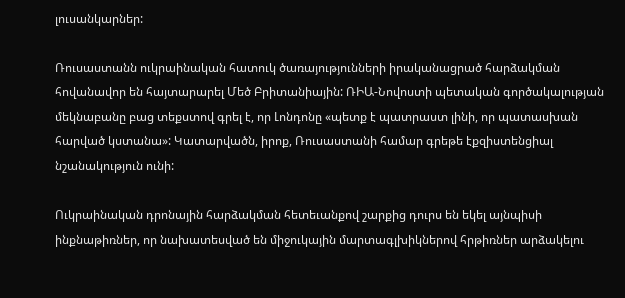լուսանկարներ:

Ռուսաստանն ուկրաինական հատուկ ծառայությունների իրականացրած հարձակման հովանավոր են հայտարարել Մեծ Բրիտանիային: ՌԻԱ-Նովոստի պետական գործակալության մեկնաբանը բաց տեքստով գրել է, որ Լոնդոնը «պետք է պատրաստ լինի, որ պատասխան հարված կստանա»: Կատարվածն, իրոք, Ռուսաստանի համար գրեթե էքզիստենցիալ նշանակություն ունի:

Ուկրաինական դրոնային հարձակման հետեւանքով շարքից դուրս են եկել այնպիսի ինքնաթիռներ, որ նախատեսված են միջուկային մարտագլխիկներով հրթիռներ արձակելու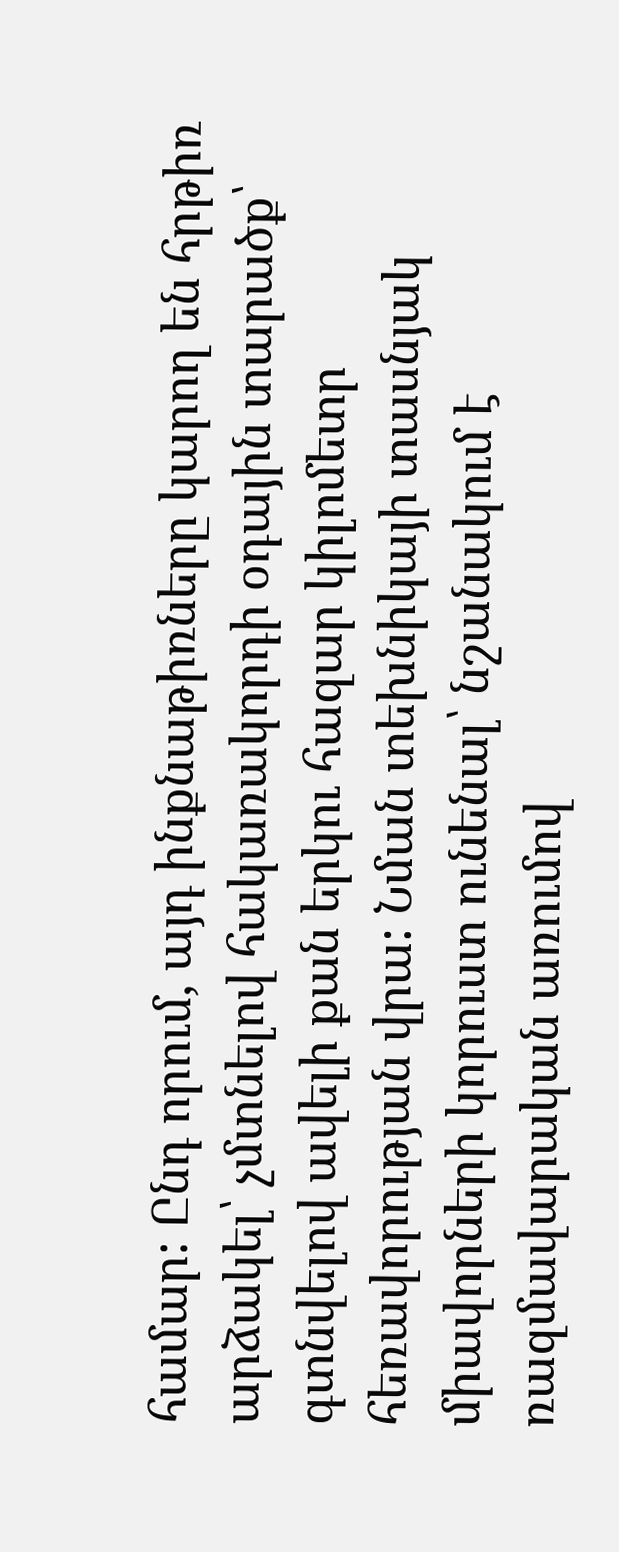համար: Ընդ որում, այդ ինքնաթիռները կարող են հրթիռ արձակել՝ չմտնելով հակառակորդի օդային տարածք՝ գտնվելով ավելի քան երկու հազար կիլոմետր հեռավորության վրա: Նման տեխնիկայի տասնյակ միավորների կորուստ ունենալ՝ նշանակում է ռազմավարական առումով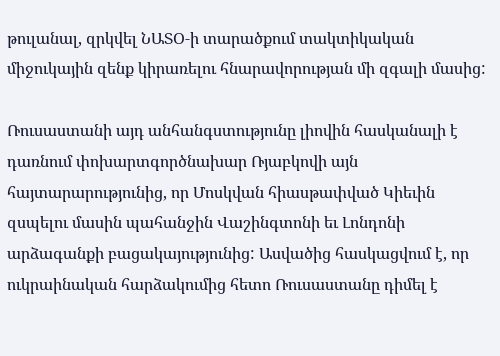թուլանալ, զրկվել ՆԱՏՕ‑ի տարածքում տակտիկական միջուկային զենք կիրառելու հնարավորության մի զգալի մասից:

Ռուսաստանի այդ անհանգստությունը լիովին հասկանալի է դառնում փոխարտգործնախար Ռյաբկովի այն հայտարարությունից, որ Մոսկվան հիասթափված Կիեւին զսպելու մասին պահանջին Վաշինգտոնի եւ Լոնդոնի արձագանքի բացակայությունից: Ասվածից հասկացվում է, որ ուկրաինական հարձակումից հետո Ռուսաստանը դիմել է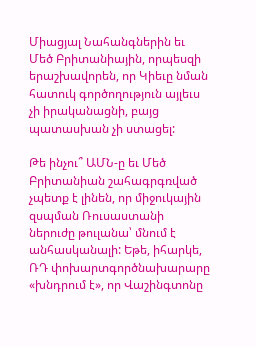Միացյալ Նահանգներին եւ Մեծ Բրիտանիային, որպեսզի երաշխավորեն, որ Կիեւը նման հատուկ գործողություն այլեւս չի իրականացնի, բայց պատասխան չի ստացել:

Թե ինչու՞ ԱՄՆ‑ը եւ Մեծ Բրիտանիան շահագրգռված չպետք է լինեն, որ միջուկային զսպման Ռուսաստանի ներուժը թուլանա՝ մնում է անհասկանալի: Եթե, իհարկե, ՌԴ փոխարտգործնախարարը «խնդրում է», որ Վաշինգտոնը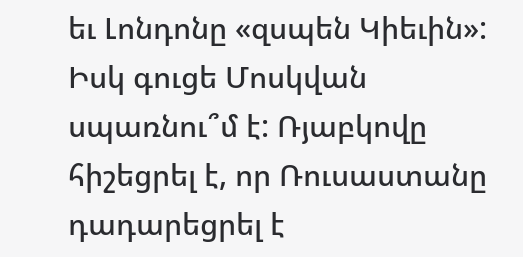եւ Լոնդոնը «զսպեն Կիեւին»: Իսկ գուցե Մոսկվան սպառնու՞մ է: Ռյաբկովը հիշեցրել է, որ Ռուսաստանը դադարեցրել է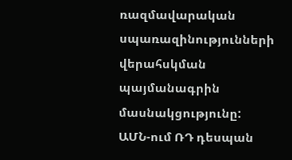ռազմավարական սպառազինությունների վերահսկման պայմանագրին մասնակցությունը: ԱՄՆ-ում ՌԴ դեսպան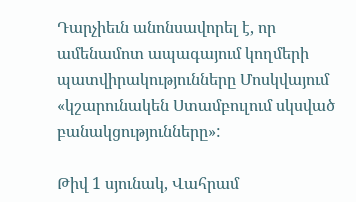Դարչիեւն անոնսավորել է, որ ամենամոտ ապագայում կողմերի պատվիրակությունները Մոսկվայում «կշարունակեն Ստամբուլում սկսված բանակցությունները»:

Թիվ 1 սյունակ, Վահրամ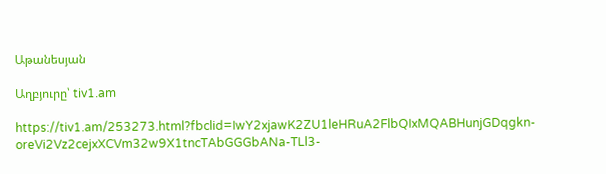Աթանեսյան

Աղբյուրը՝ tiv1.am

https://tiv1.am/253273.html?fbclid=IwY2xjawK2ZU1leHRuA2FlbQIxMQABHunjGDqgkn-oreVi2Vz2cejxXCVm32w9X1tncTAbGGGbANa-TLl3-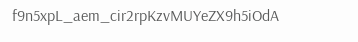f9n5xpL_aem_cir2rpKzvMUYeZX9h5iOdA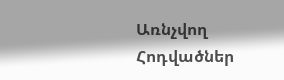Առնչվող Հոդվածներ